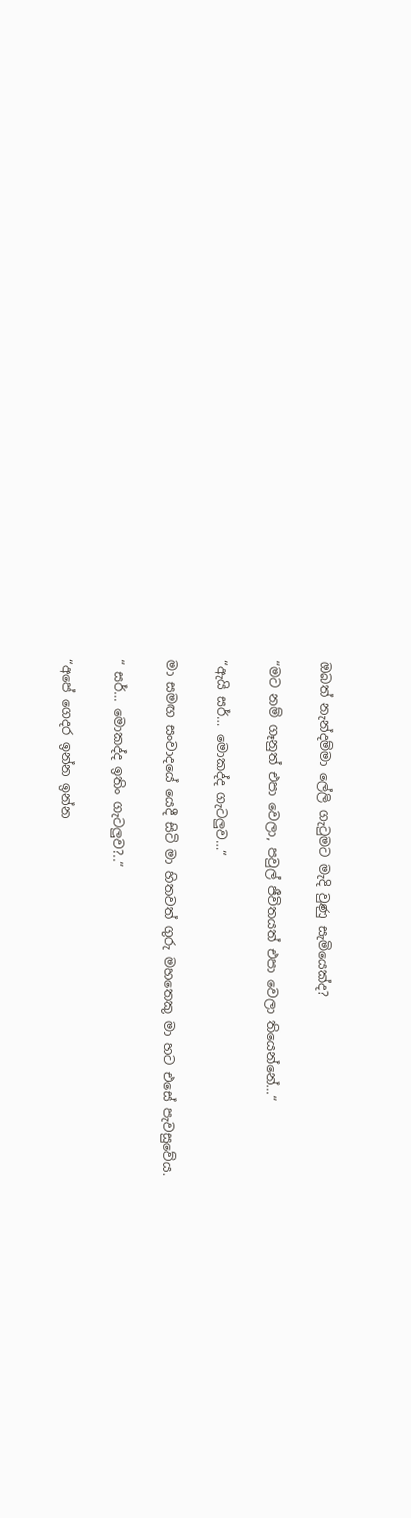ඔබත් නැන්දම්මා ලේලි ගැටුමට මැදි වුණු සැමියෙක්ද?

“මට නම් ගෑනුත් එපා වෙලා, පවුල් ජීවිතයත් එපා වෙලා තියෙන්නේ…“

“ඇයි සර්… මොකද්ද ගැටලුව…“

මා සමඟ සංවාදයේ යෙදී සිටි මා හිතවත් ගුරු මහතෙකු මා හට එසේ පැවසුවේය.

“ සර්… මොකද්ද ඉතිං ගැටලුව?..“

“අපේ ගෙදර ඉන්න ඉන්න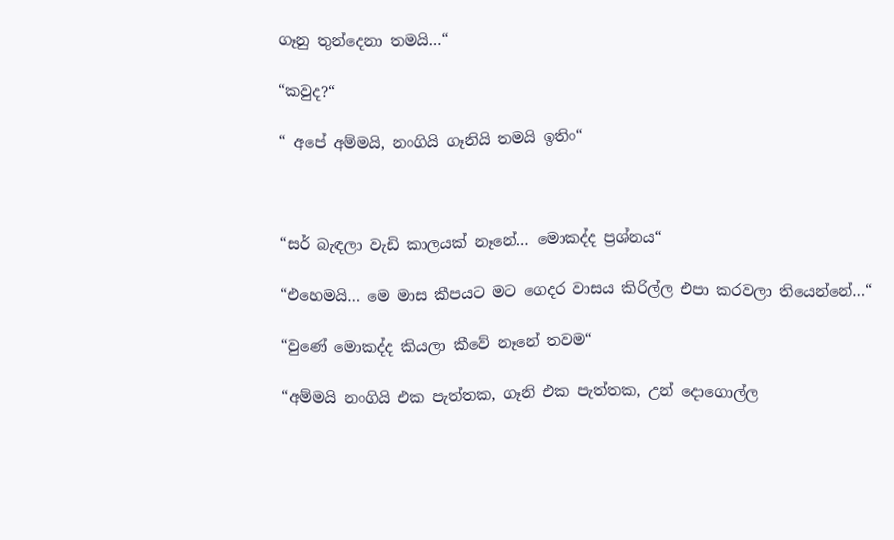ගෑනු තුන්දෙනා තමයි…“

“කවුද?“

“ අපේ අම්මයි, නංගියි ගෑනියි තමයි ඉතිං“



“සර් බැඳලා වැඩි කාලයක් නෑනේ… මොකද්ද ප්‍රශ්නය“

“එහෙමයි… මෙ මාස කීපයට මට ගෙදර වාසය කිරිල්ල එපා කරවලා තියෙන්නේ…“

“වුණේ මොකද්ද කියලා කීවේ නෑනේ තවම“

“අම්මයි නංගියි එක පැත්තක, ගෑනි එක පැත්තක, උන් දොගොල්ල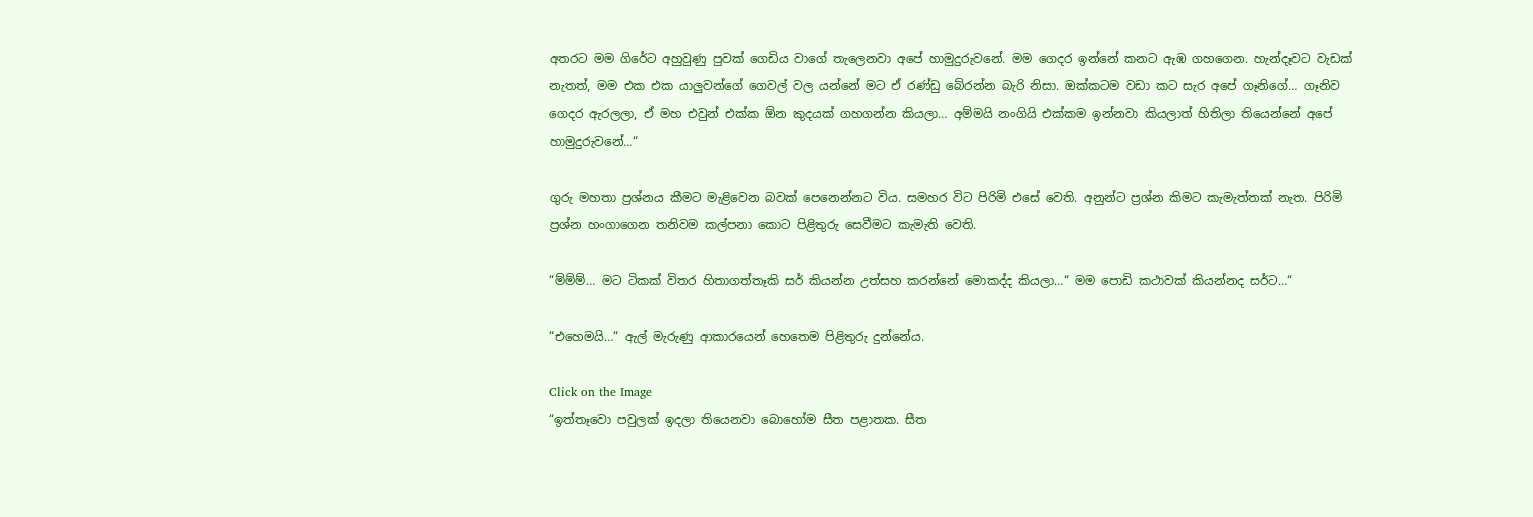අතරට මම ගිරේට අහුවුණු පුවක් ගෙඩිය වාගේ තැලෙනවා අපේ හාමුදුරුවනේ. මම ගෙදර ඉන්නේ කනට ඇඹ ගහගෙන. හැන්දෑවට වැඩක් නැතත්, මම එක එක යාලුවන්ගේ ගෙවල් වල යන්නේ මට ඒ රණ්ඩු බේරන්න බැරි නිසා. ඔක්කටම වඩා කට සැර අපේ ගෑනිගේ… ගෑනිව ගෙදර ඇරලලා, ඒ මහ එවුන් එක්ක ඕන කුදයක් ගහගන්න කියලා… අම්මයි නංගියි එක්කම ඉන්නවා කියලාත් හිතිලා තියෙන්නේ අපේ හාමුදුරුවනේ…“

ගුරු මහතා ප්‍රශ්නය කීමට මැළිවෙන බවක් පෙනෙන්නට විය. සමහර විට පිරිමි එසේ වෙති. අනුන්ට ප්‍රශ්න කිමට කැමැත්තක් නැත. පිරිමි ප්‍රශ්න හංගාගෙන තනිවම කල්පනා කොට පිළිතුරු සෙවීමට කැමැති වෙති.

“ම්ම්ම්… මට ටිකක් විතර හිතාගත්තෑකි සර් කියන්න උත්සහ කරන්නේ මොකද්ද කියලා…“ මම පොඩි කථාවක් කියන්නද සර්ට…“

“එහෙමයි…“ ඇල් මැරුණු ආකාරයෙන් හෙතෙම පිළිතුරු දුන්නේය.

Click on the Image
“ඉත්තෑවො පවුලක් ඉදලා තියෙනවා බොහෝම සීත පළාතක. සීත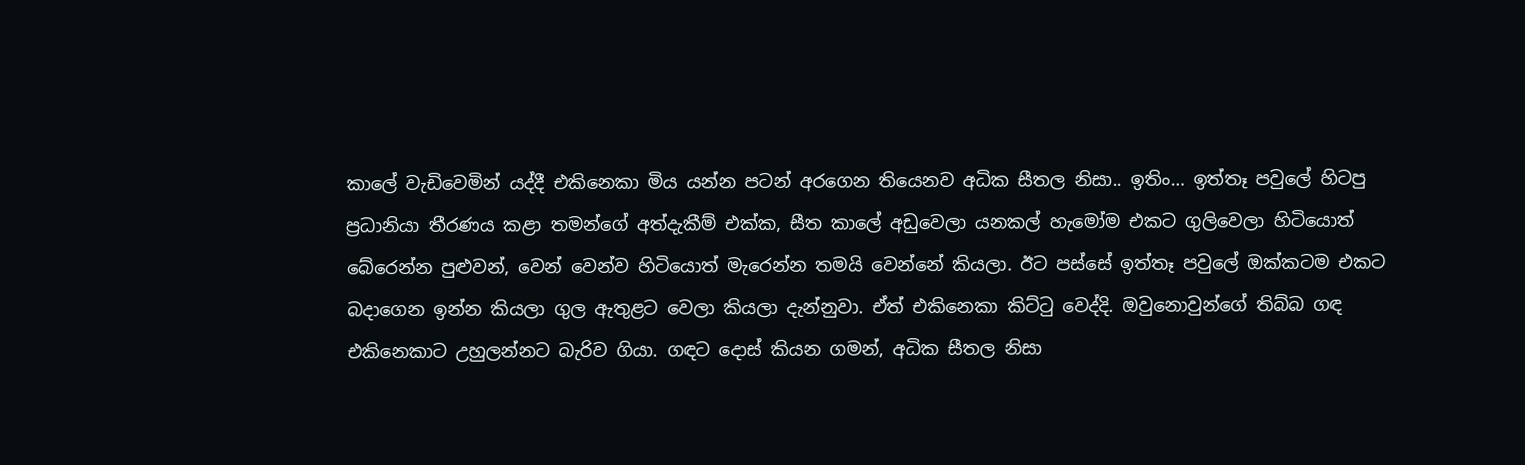කාලේ වැඩිවෙමින් යද්දී එකිනෙකා මිය යන්න පටන් අරගෙන තියෙනව අධික සීතල නිසා.. ඉතිං… ඉත්තෑ පවුලේ හිටපු ප්‍රධානියා තීරණය කළා තමන්ගේ අත්දැකීම් එක්ක, සීත කාලේ අඩුවෙලා යනකල් හැමෝම එකට ගුලිවෙලා හිටියොත් බේරෙන්න පුළුවන්, වෙන් වෙන්ව හිටියොත් මැරෙන්න තමයි වෙන්නේ කියලා. ඊට පස්සේ ඉත්තෑ පවුලේ ඔක්කටම එකට බදාගෙන ඉන්න කියලා ගුල ඇතුළට වෙලා කියලා දැන්නුවා. ඒත් එකිනෙකා කිට්ටු වෙද්දි. ඔවුනොවුන්ගේ තිබ්බ ගඳ එකිනෙකාට උහුලන්නට බැරිව ගියා. ගඳට දොස් කියන ගමන්, අධික සීතල නිසා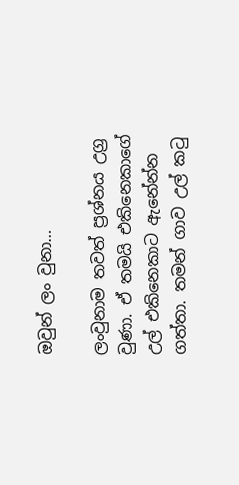ඔවුන් ලං වුනා…

ලංවුනාම තවත් ප්‍රශ්නය උග්‍ර වුණා. ඒ තමයි එකිනෙකාගේ උල් එකිනෙකාට ඇනේන්න ගත්තා. තමන් ගාව උල් කටු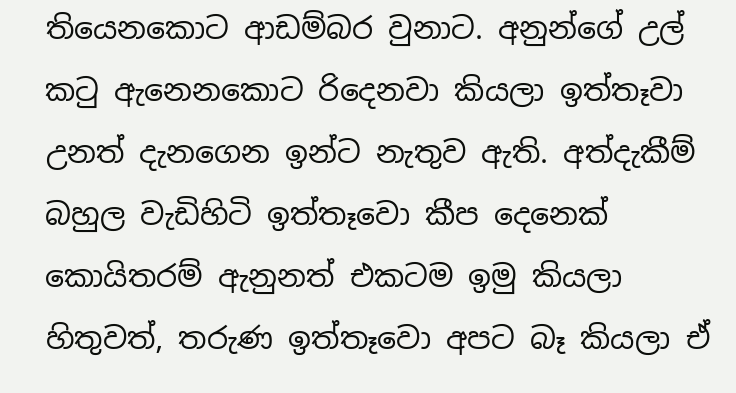තියෙනකොට ආඩම්බර වුනාට. අනුන්ගේ උල් කටු ඇනෙනකොට රිදෙනවා කියලා ඉත්තෑවා උනත් දැනගෙන ඉන්ට නැතුව ඇති. අත්දැකීම් බහුල වැඩිහිටි ඉත්තෑවො කීප දෙනෙක් කොයිතරම් ඇනුනත් එකටම ඉමු කියලා හිතුවත්, තරුණ ඉත්තෑවො අපට බෑ කියලා ඒ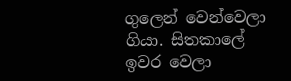ගුලෙන් වෙන්වෙලා ගියා. සිතකාලේ ඉවර වෙලා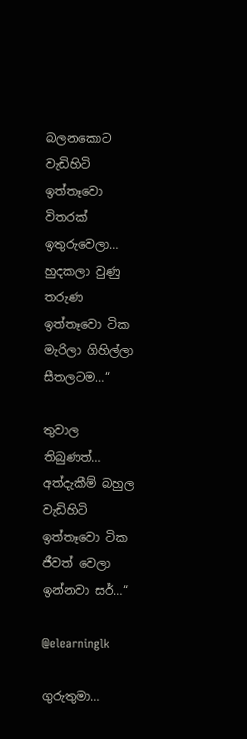බලනකොට වැඩිහිටි ඉත්තෑවො විතරක් ඉතුරුවෙලා… හුදකලා වුණු තරුණ ඉත්තෑවො ටික මැරිලා ගිහිල්ලා සීතලටම…“

තුවාල තිබුණත්… අත්දැකීම් බහුල වැඩිහිටි ඉත්තෑවො ටික ජීවත් වෙලා ඉන්නවා සර්…“

@elearninglk

ගුරුතුමා…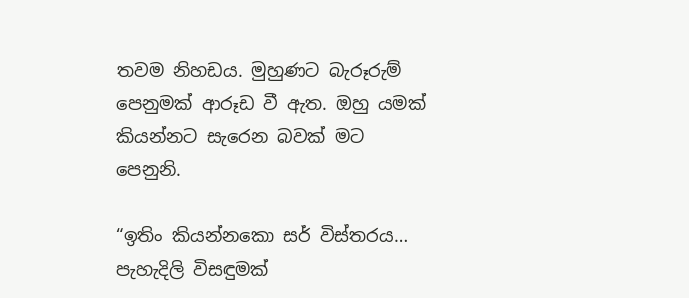තවම නිහඩය. මුහුණට බැරූරුම් පෙනුමක් ආරූඩ වී ඇත. ඔහු යමක් කියන්නට සැරෙන බවක් මට පෙනුනි.

“ඉතිං කියන්නකො සර් විස්තරය… පැහැදිලි විසඳුමක්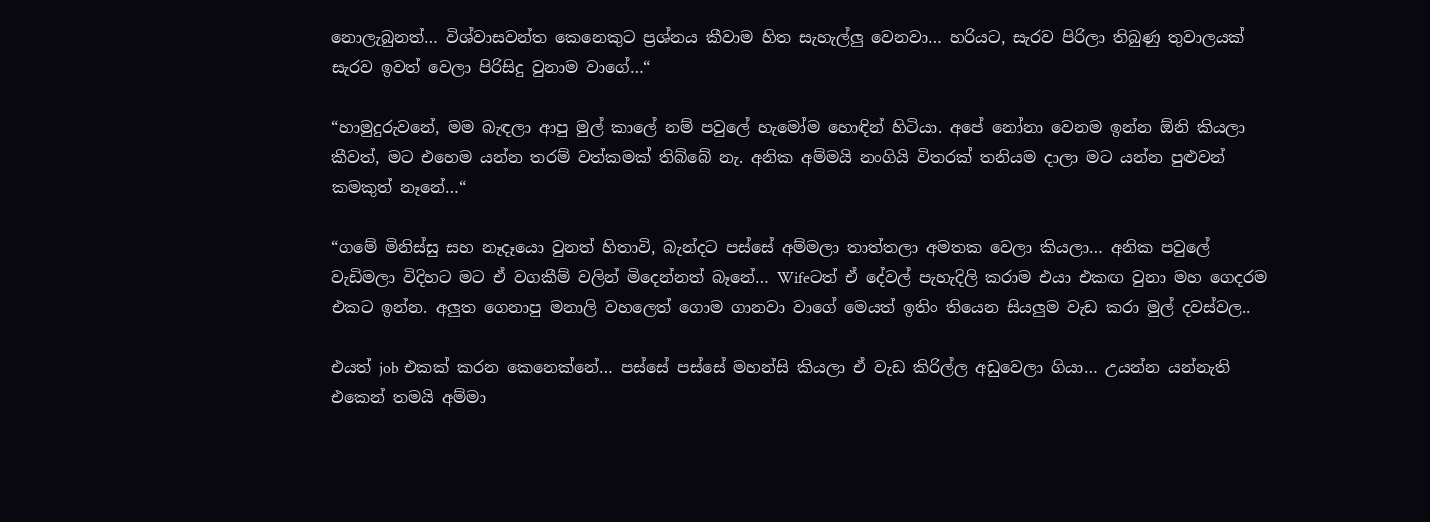නොලැබුනත්… විශ්වාසවන්ත කෙනෙකුට ප්‍රශ්නය කීවාම හිත සැහැල්ලු වෙනවා… හරියට, සැරව පිරිලා තිබුණු තුවාලයක් සැරව ඉවත් වෙලා පිරිසිදු වුනාම වාගේ…“

“හාමුදුරුවනේ, මම බැඳලා ආපු මුල් කාලේ නම් පවුලේ හැමෝම හොඳින් හිටියා. අපේ නෝනා වෙනම ඉන්න ඕනි කියලා කීවත්, මට එහෙම යන්න තරම් වත්කමක් තිබ්බේ නැ. අනික අම්මයි නංගියි විතරක් තනියම දාලා මට යන්න පුළුවන් කමකුත් නෑනේ…“

“ගමේ මිනිස්සු සහ නෑදෑයො වුනත් හිතාවි, බැන්දට පස්සේ අම්මලා තාත්තලා අමතක වෙලා කියලා… අනික පවුලේ වැඩිමලා විදිහට මට ඒ වගකීම් වලින් මිදෙන්නත් බෑනේ… Wifeටත් ඒ දේවල් පැහැදිලි කරාම එයා එකඟ වුනා මහ ගෙදරම එකට ඉන්න. අලුත ගෙනාපු මනාලි වහලෙත් ගොම ගානවා වාගේ මෙයත් ඉතිං තියෙන සියලුම වැඩ කරා මුල් දවස්වල..

එයත් job එකක් කරන කෙනෙක්නේ… පස්සේ පස්සේ මහන්සි කියලා ඒ වැඩ කිරිල්ල අඩුවෙලා ගියා… උයන්න යන්නැති එකෙන් තමයි අම්මා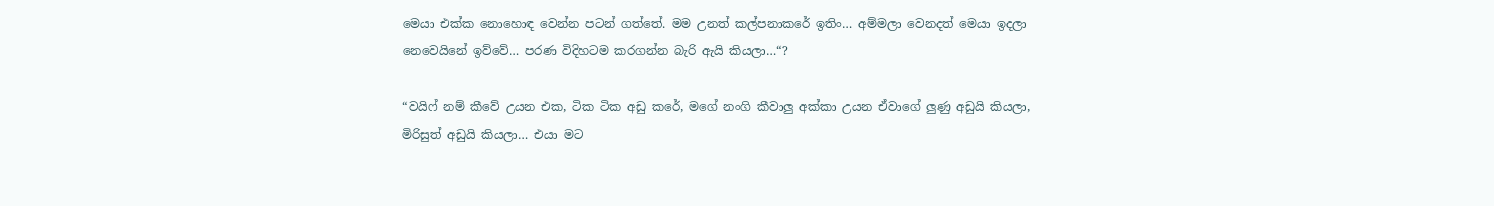මෙයා එක්ක නොහොඳ වෙන්න පටන් ගත්තේ. මම උනත් කල්පනාකරේ ඉතිං… අම්මලා වෙනදත් මෙයා ඉදලා නෙවෙයිනේ ඉව්වේ… පරණ විදිහටම කරගන්න බැරි ඇයි කියලා…“?

“වයිෆ් නම් කීවේ උයන එක, ටික ටික අඩු කරේ, මගේ නංගි කීවාලු අක්කා උයන ඒවාගේ ලුණු අඩුයි කියලා, මිරිසුත් අඩුයි කියලා… එයා මට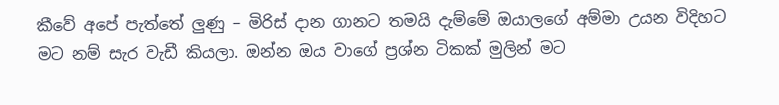කීවේ අපේ පැත්තේ ලුණු – මිරිස් දාන ගානට තමයි දැම්මේ ඔයාලගේ අම්මා උයන විදිහට මට නම් සැර වැඩී කියලා. ඔන්න ඔය වාගේ ප්‍රශ්න ටිකක් මුලින් මට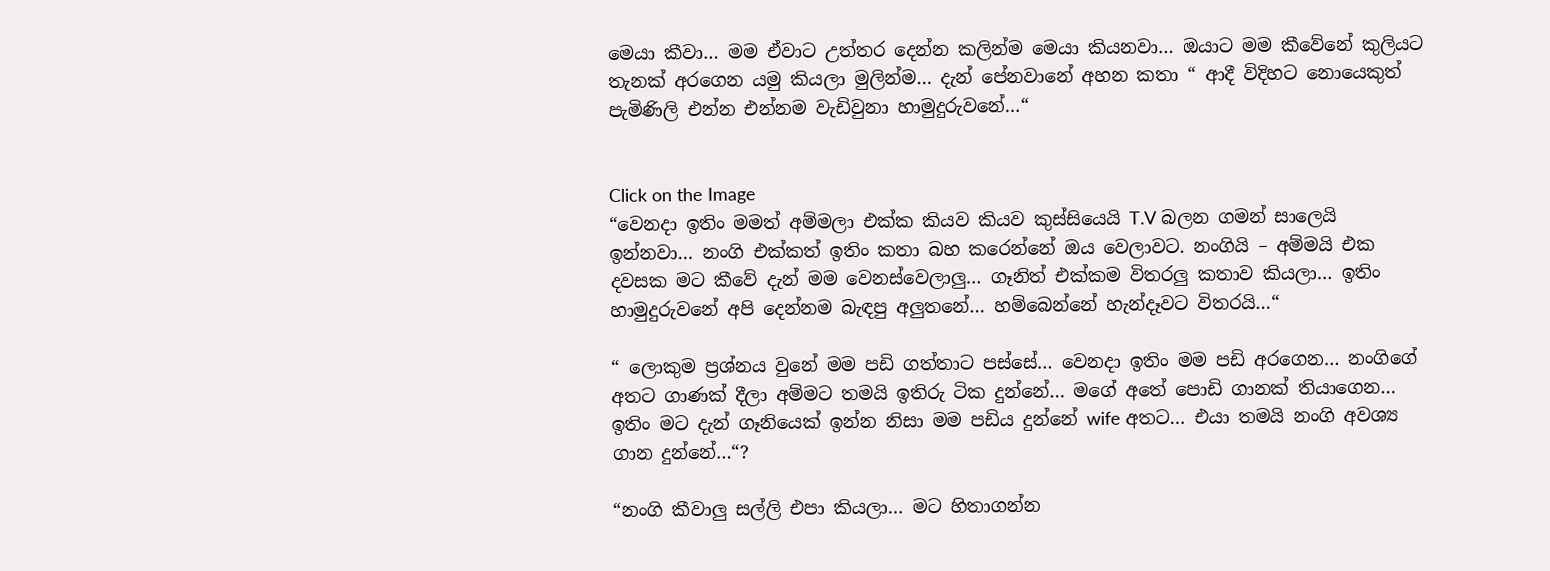මෙයා කීවා… මම ඒවාට උත්තර දෙන්න කලින්ම මෙයා කියනවා… ඔයාට මම කීවේනේ කුලියට තැනක් අරගෙන යමු කියලා මුලින්ම… දැන් පේනවානේ අහන කතා “ ආදී විදිහට නොයෙකුත් පැමිණිලි එන්න එන්නම වැඩිවුනා හාමුදුරුවනේ…“


Click on the Image
“වෙනදා ඉතිං මමත් අම්මලා එක්ක කියව කියව කුස්සියෙයි T.V බලන ගමන් සාලෙයි ඉන්නවා… නංගි එක්කත් ඉතිං කතා බහ කරෙන්නේ ඔය වෙලාවට. නංගියි – අම්මයි එක දවසක මට කීවේ දැන් මම වෙනස්වෙලාලු… ගෑනිත් එක්කම විතරලු කතාව කියලා… ඉතිං හාමුදුරුවනේ අපි දෙන්නම බැඳපු අලුතනේ… හම්බෙන්නේ හැන්දෑවට විතරයි…“

“ ලොකුම ප්‍රශ්නය වුනේ මම පඩි ගත්තාට පස්සේ… වෙනදා ඉතිං මම පඩි අරගෙන… නංගිගේ අතට ගාණක් දීලා අම්මට තමයි ඉතිරු ටික දුන්නේ… මගේ අතේ පොඩි ගානක් තියාගෙන… ඉතිං මට දැන් ගෑනියෙක් ඉන්න නිසා මම පඩිය දුන්නේ wife අතට… එයා තමයි නංගි අවශ්‍ය ගාන දුන්නේ…“?

“නංගි කීවාලු සල්ලි එපා කියලා… මට හිතාගන්න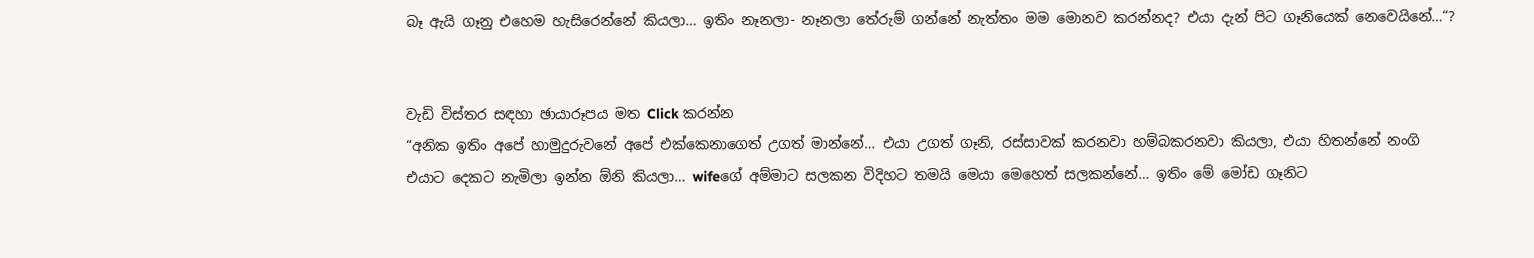බෑ ඇයි ගෑනු එහෙම හැසිරෙන්නේ කියලා… ඉතිං නෑනලා- නෑනලා තේරුම් ගන්නේ නැත්තං මම මොනව කරන්නද? එයා දැන් පිට ගෑනියෙක් නෙවෙයිනේ…“?


වැඩි විස්තර සඳහා ඡායාරූපය මත Click කරන්න
“අනික ඉතිං අපේ හාමුදුරුවනේ අපේ එක්කෙනාගෙත් උගත් මාන්නේ… එයා උගත් ගෑනි, රස්සාවක් කරනවා හම්බකරනවා කියලා, එයා හිතන්නේ නංගි එයාට දෙකට නැමිලා ඉන්න ඕනි කියලා… wifeගේ අම්මාට සලකන විදිහට තමයි මෙයා මෙහෙත් සලකන්නේ… ඉතිං මේ මෝඩ ගෑනිට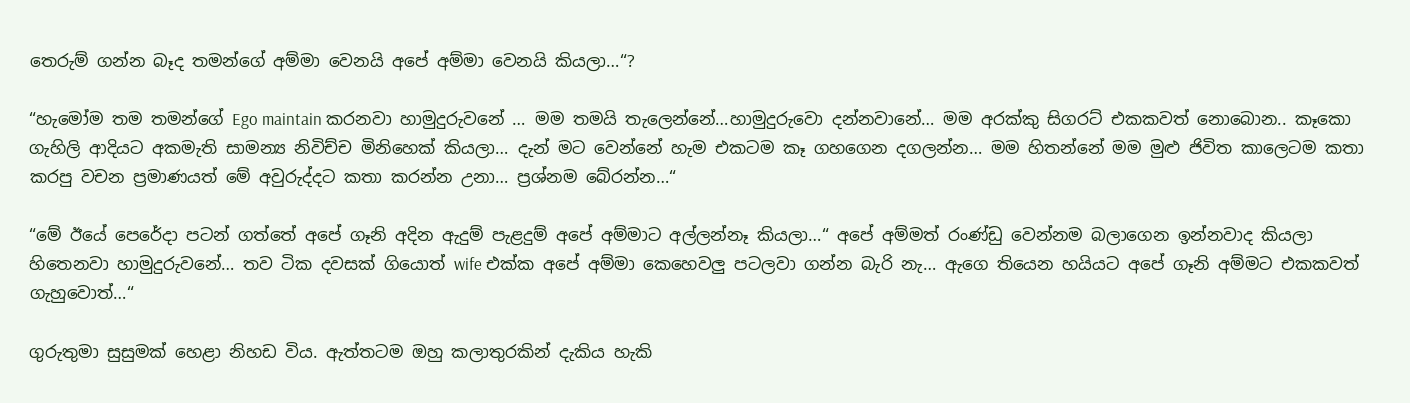තෙරුම් ගන්න බෑද තමන්ගේ අම්මා වෙනයි අපේ අම්මා වෙනයි කියලා…“?

“හැමෝම තම තමන්ගේ Ego maintain කරනවා හාමුදුරුවනේ … මම තමයි තැලෙන්නේ…හාමුදුරුවො දන්නවානේ… මම අරක්කු සිගරට් එකකවත් නොබොන.. කෑකො ගැහිලි ආදියට අකමැති සාමන්‍ය නිවිච්ච මිනිහෙක් කියලා… දැන් මට වෙන්නේ හැම එකටම කෑ ගහගෙන දගලන්න… මම හිතන්නේ මම මුළු ජිවිත කාලෙටම කතා කරපු වචන ප්‍රමාණයත් මේ අවුරුද්දට කතා කරන්න උනා… ප්‍රශ්නම බේරන්න…“

“මේ ඊයේ පෙරේදා පටන් ගත්තේ අපේ ගෑනි අදින ඇදුම් පැළදුම් අපේ අම්මාට අල්ලන්නෑ කියලා…“ අපේ අම්මත් රංණ්ඩු වෙන්නම බලාගෙන ඉන්නවාද කියලා හිතෙනවා හාමුදුරුවනේ… තව ටික දවසක් ගියොත් wife එක්ක අපේ අම්මා කෙහෙවලු පටලවා ගන්න බැරි නැ… ඇගෙ තියෙන හයියට අපේ ගෑනි අම්මට එකකවත් ගැහුවොත්…“

ගුරුතුමා සුසුමක් හෙළා නිහඩ විය. ඇත්තටම ඔහු කලාතුරකින් දැකිය හැකි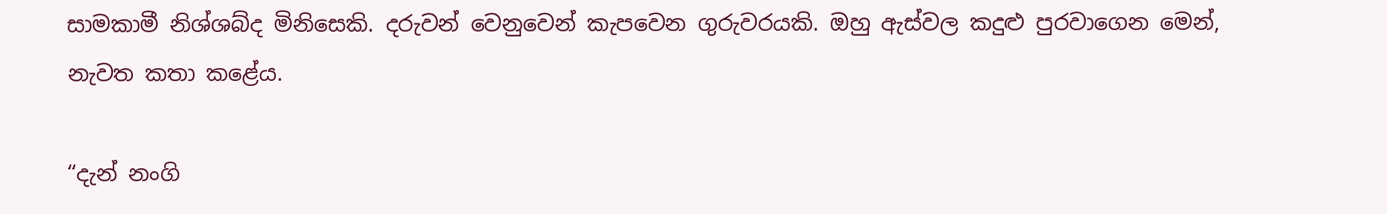සාමකාමී නිශ්ශබ්ද මිනිසෙකි. දරුවන් වෙනුවෙන් කැපවෙන ගුරුවරයකි. ඔහු ඇස්වල කදුළු පුරවාගෙන මෙන්, නැවත කතා කළේය.

“දැන් නංගි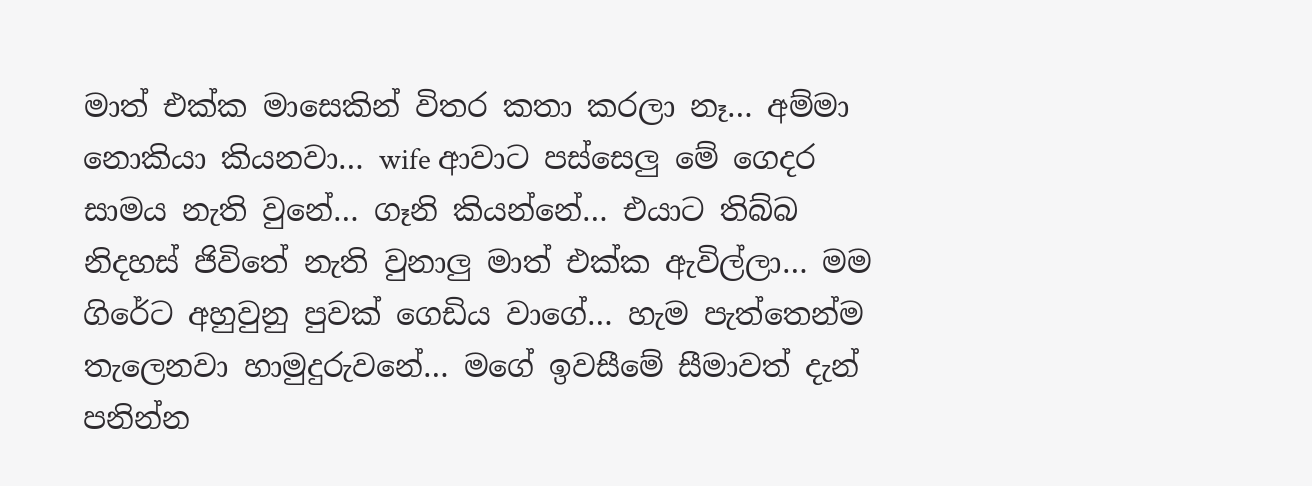මාත් එක්ක මාසෙකින් විතර කතා කරලා නෑ… අම්මා නොකියා කියනවා… wife ආවාට පස්සෙලු මේ ගෙදර සාමය නැති වුනේ… ගෑනි කියන්නේ… එයාට තිබ්බ නිදහස් ජිවිතේ නැති වුනාලු මාත් එක්ක ඇවිල්ලා… මම ගිරේට අහුවුනු පුවක් ගෙඩිය වාගේ… හැම පැත්තෙන්ම තැලෙනවා හාමුදුරුවනේ… මගේ ඉවසීමේ සීමාවත් දැන් පනින්න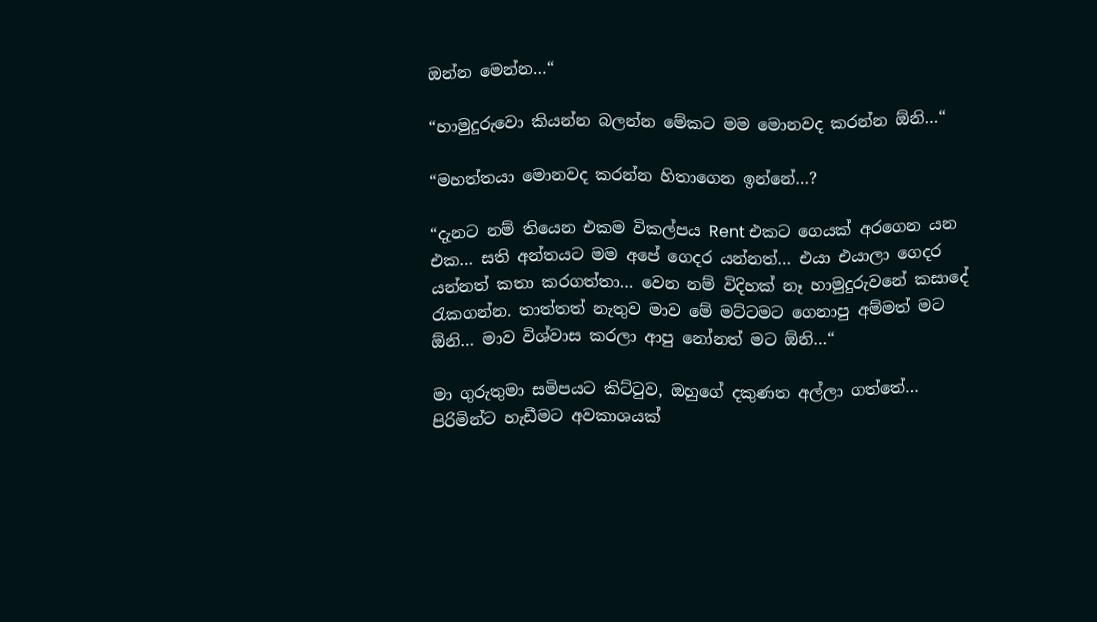ඔන්න මෙන්න…“

“හාමුදුරුවො කියන්න බලන්න මේකට මම මොනවද කරන්න ඕනි…“

“මහත්තයා මොනවද කරන්න හිතාගෙන ඉන්නේ…?

“දැනට නම් තියෙන එකම විකල්පය Rent එකට ගෙයක් අරගෙන යන එක… සති අන්තයට මම අපේ ගෙදර යන්නත්… එයා එයාලා ගෙදර යන්නත් කතා කරගත්තා… වෙන නම් විදිහක් නෑ හාමුදුරුවනේ කසාදේ රැකගන්න. තාත්තත් නැතුව මාව මේ මට්ටමට ගෙනාපු අම්මත් මට ඕනි… මාව විශ්වාස කරලා ආපු නෝනත් මට ඕනි…“

මා ගුරුතුමා සමිපයට කිට්ටුව, ඔහුගේ දකුණත අල්ලා ගත්තේ… පිරිමින්ට හැඩීමට අවකාශයක්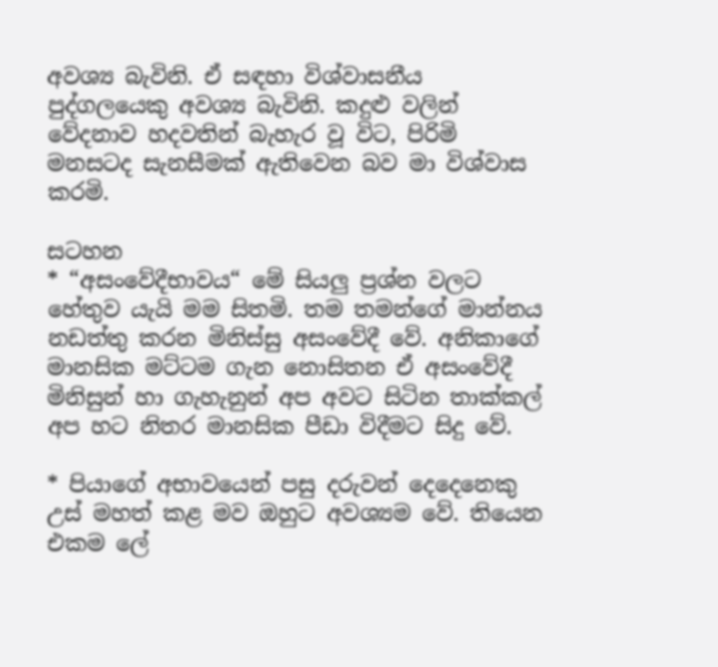අවශ්‍ය බැවිනි. ඒ සඳහා විශ්වාසනීය පුද්ගලයෙකු අවශ්‍ය බැවිනි. කදුළු වලින් වේදනාව හදවතින් බැහැර වූ විට, පිරිමි මනසටද සැනසීමක් ඇතිවෙන බව මා විශ්වාස කරමි.

සටහන
* “අසංවේදීභාවය“ මේ සියලු ප්‍රශ්න වලට හේතුව යැයි මම සිතමි. තම තමන්ගේ මාන්නය නඩත්තු කරන මිනිස්සු අසංවේදී වේ. අනිකාගේ මානසික මට්ටම ගැන නොසිතන ඒ අසංවේදී මිනිසුන් හා ගැහැනුන් අප අවට සිටින තාක්කල් අප හට නිතර මානසික පීඩා විදීමට සිදු වේ.

* පියාගේ අභාවයෙන් පසු දරුවන් දෙදෙනෙකු උස් මහත් කළ මව ඔහුට අවශ්‍යම වේ. තියෙන එකම ලේ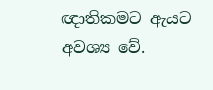ඥාතිකමට ඇයට අවශ්‍ය වේ.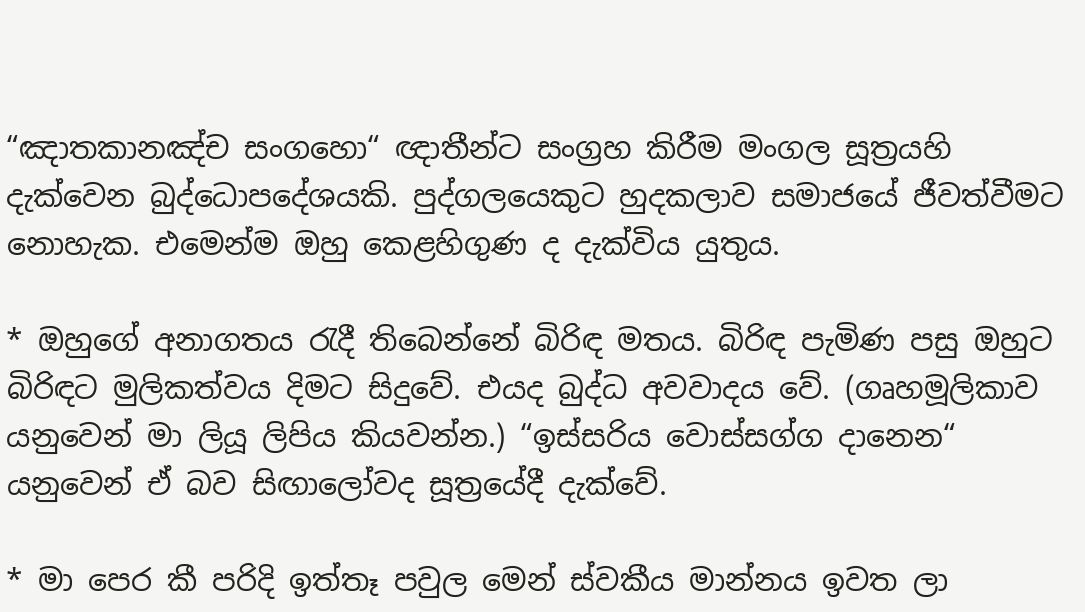“ඤාතකානඤ්ච සංගහො“ ඥාතීන්ට සංග්‍රහ කිරීම මංගල සූත්‍රයහි දැක්වෙන බුද්ධොපදේශයකි. පුද්ගලයෙකුට හුදකලාව සමාජයේ ජීවත්වීමට නොහැක. එමෙන්ම ඔහු කෙළහිගුණ ද දැක්විය යුතුය.

* ඔහුගේ අනාගතය රැදී තිබෙන්නේ බිරිඳ මතය. බිරිඳ පැමිණ පසු ඔහුට බිරිඳට මුලිකත්වය දිමට සිදුවේ. එයද බුද්ධ අවවාදය වේ. (ගෘහමූලිකාව යනුවෙන් මා ලියූ ලිපිය කියවන්න.) “ඉස්සරිය වොස්සග්ග දානෙන“ යනුවෙන් ඒ බව සිඟාලෝවද සූත්‍රයේදී දැක්වේ.

* මා පෙර කී පරිදි ඉත්තෑ පවුල මෙන් ස්වකීය මාන්නය ඉවත ලා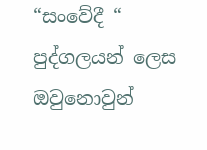“සංවේදී “ පුද්ගලයන් ලෙස ඔවුනොවුන්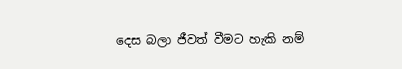දෙස බලා ජීවත් වීමට හැකි නම්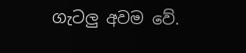ගැටලු අවම වේ.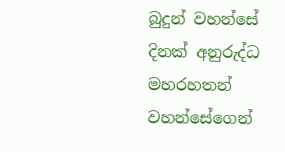බුදුන් වහන්සේ දිනක් අනුරුද්ධ මහරහතන් වහන්සේගෙන්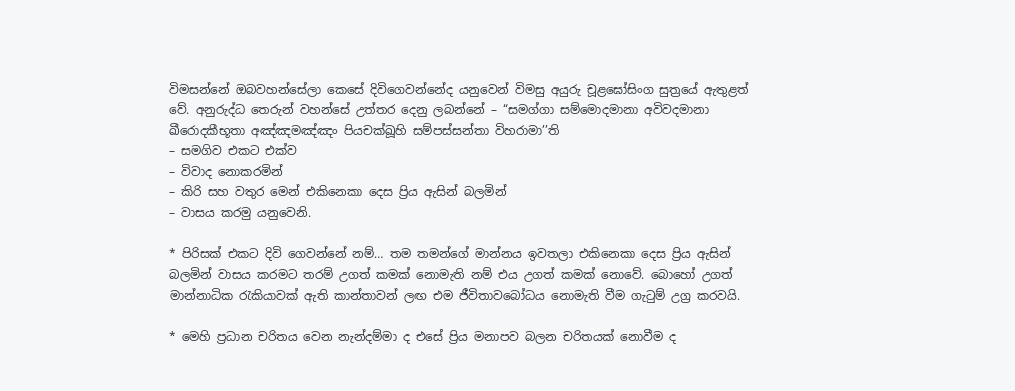විමසන්නේ ඔබවහන්සේලා කෙසේ දිවිගෙවන්නේද යනුවෙන් විමසු අයුරු චූළඝෝසිංග සුත්‍රයේ ඇතුළත් වේ. අනුරුද්ධ තෙරුන් වහන්සේ උත්තර දෙනු ලබන්නේ – “සමග්‌ගා සම්‌මොදමානා අවිවදමානා ඛීරොදකීභූතා අඤ්‌ඤමඤ්‌ඤං පියචක්‌ඛූහි සම්‌පස්‌සන්‌තා විහරාමා’’ති
– සමගිව එකට එක්ව
– විවාද නොකරමින්
– කිරි සහ වතුර මෙන් එකිනෙකා දෙස ප්‍රිය ඇසින් බලමින්
– වාසය කරමු යනුවෙනි.

* පිරිසක් එකට දිවි ගෙවන්නේ නම්… තම තමන්ගේ මාන්නය ඉවතලා එකිනෙකා දෙස ප්‍රිය ඇසින් බලමින් වාසය කරමට තරම් උගත් කමක් නොමැති නම් එය උගත් කමක් නොවේ. බොහෝ උගත් මාන්නාධික රැකියාවක් ඇති කාන්තාවන් ලඟ එම ජීවිතාවබෝධය නොමැති වීම ගැටුම් උග්‍ර කරවයි.

* මෙහි ප්‍රධාන චරිතය වෙන නැන්දම්මා ද එසේ ප්‍රිය මනාපව බලන චරිතයක් නොවීම ද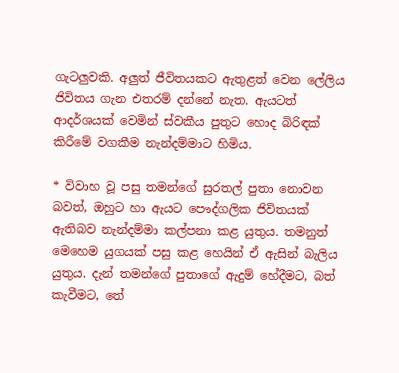ගැටලුවකි. අලුත් ජීවිතයකට ඇතුළත් වෙන ලේලිය ජිවිතය ගැන එතරම් දන්නේ නැත. ඇයටත් ආදර්ශයක් වෙමින් ස්වකීය පුතුට හොද බිරිඳක් කිරීමේ වගකීම නැන්දම්මාට හිමිය.

* විවාහ වූ පසු තමන්ගේ සුරතල් පුතා නොවන බවත්, ඔහුට හා ඇයට පෞද්ගලික ජිවිතයක් ඇතිබව නැන්දම්මා කල්පනා කළ යුතුය. තමනුත් මෙහෙම යුගයක් පසු කළ හෙයින් ඒ ඇසින් බැලිය යුතුය. දැන් තමන්ගේ පුතාගේ ඇදුම් හේදීමට, බත් කැවීමට, තේ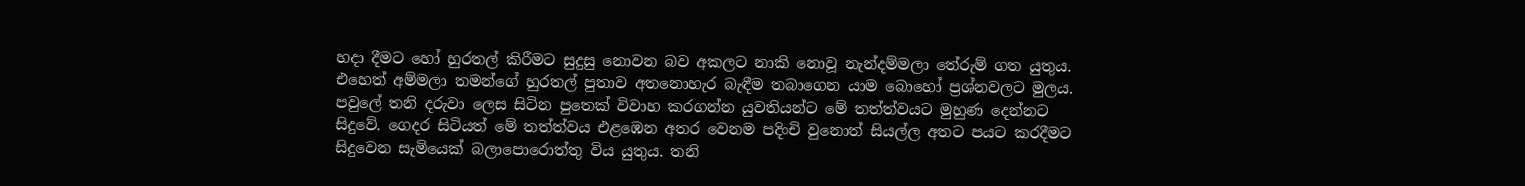හදා දීමට හෝ හුරතල් කිරීමට සුදුසු නොවන බව අකලට නාකි නොවූ නැන්දම්මලා තේරුම් ගත යුතුය. එහෙත් අම්මලා තමන්ගේ හුරතල් පුතාව අතනොහැර බැඳීම තබාගෙන යාම බොහෝ ප්‍රශ්නවලට මුලය. පවුලේ තනි දරුවා ලෙස සිටින පුතෙක් විවාහ කරගන්න යුවතියන්ට මේ තත්ත්වයට මුහුණ දෙන්නට සිදුවේ. ගෙදර සිටියත් මේ තත්ත්වය එළඹෙන අතර වෙනම පදිංචි වුනොත් සියල්ල අතට පයට කරදීමට සිදුවෙන සැමියෙක් බලාපොරොත්තු විය යුතුය. තනි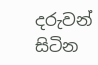දරුවන් සිටින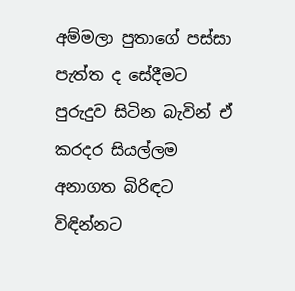අම්මලා පුතාගේ පස්සා පැත්ත ද සේදීමට පුරුදුව සිටින බැවින් ඒ කරදර සියල්ලම අනාගත බිරිඳට විඳින්නට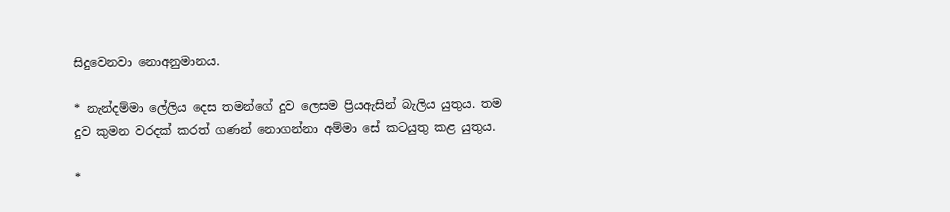සිදුවෙනවා නොඅනුමානය.

* නැන්දම්මා ලේලිය දෙස තමන්ගේ දුව ලෙසම ප්‍රියඇසින් බැලිය යුතුය. තම දුව කුමන වරදක් කරත් ගණන් නොගන්නා අම්මා සේ කටයුතු කළ යුතුය.

*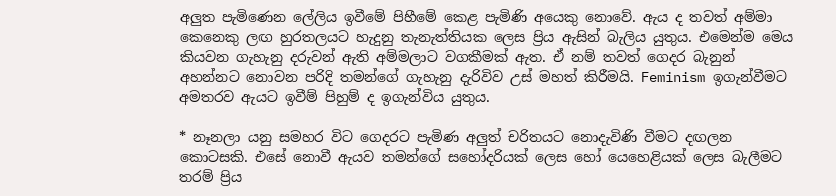අලුත පැමිණෙන ලේලිය ඉවීමේ පිහීමේ කෙළ පැමිණි අයෙකු නොවේ. ඇය ද තවත් අම්මා කෙනෙකු ලඟ හුරතලයට හැදුනු තැනැත්තියක ලෙස ප්‍රිය ඇසින් බැලිය යුතුය. එමෙන්ම මෙය කියවන ගැහැනු දරුවන් ඇති අම්මලාට වගකීමක් ඇත. ඒ නම් තවත් ගෙදර බැනුන් අහන්නට නොවන පරිදි තමන්ගේ ගැහැනු දැරිවිව උස් මහත් කිරීමයි. Feminism ඉගැන්වීමට අමතරව ඇයට ඉවීම් පිහුම් ද ඉගැන්විය යුතුය.

* නෑනලා යනු සමහර විට ගෙදරට පැමිණ අලුත් චරිතයට නොදැවිණි වීමට දඟලන කොටසකි. එසේ නොවී ඇයව තමන්ගේ සහෝදරියක් ලෙස හෝ යෙහෙළියක් ලෙස බැලීමට තරම් ප්‍රිය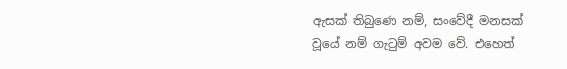ඇසක් තිබුණෙ නම්, සංවේදී මනසක් වූයේ නම් ගැටුම් අවම වේ. එහෙත්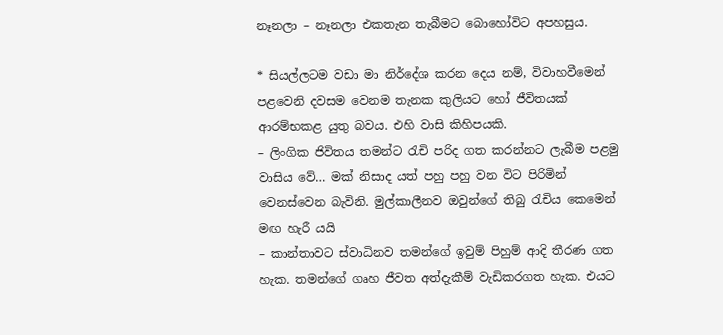නෑනලා – නෑනලා එකතැන තැබීමට බොහෝවිට අපහසුය.

* සියල්ලටම වඩා මා නිර්දේශ කරන දෙය නම්, විවාහවීමෙන් පළවෙනි දවසම වෙනම තැනක කුලියට හෝ ජීවිතයක් ආරම්භකළ යුතු බවය. එහි වාසි කිහිපයකි.
– ලිංගික ජිවිතය තමන්ට රැචි පරිද ගත කරන්නට ලැබීම පළමු වාසිය වේ… මක් නිසාද යත් පහු පහු වන විට පිරිමින් වෙනස්වෙන බැවිනි. මුල්කාලීනව ඔවුන්ගේ තිබු රැචිය කෙමෙන් මඟ හැරී යයි
– කාන්තාවට ස්වාධිනව තමන්ගේ ඉවුම් පිහුම් ආදි තීරණ ගත හැක. තමන්ගේ ගෘහ ජීවත අත්දැකීම් වැඩිකරගත හැක. එයට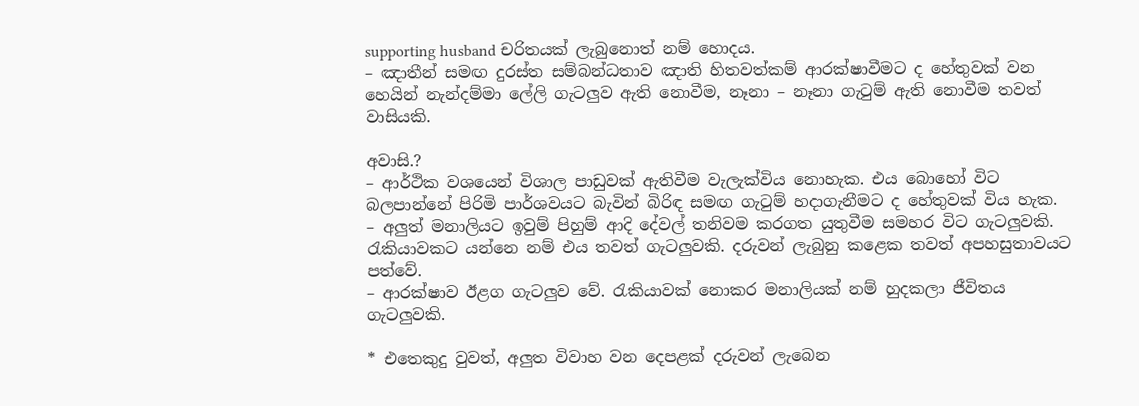supporting husband චරිතයක් ලැබුනොත් නම් හොදය.
– ඤාතීන් සමඟ දුරස්ත සම්බන්ධතාව ඤාති හිතවත්කම් ආරක්ෂාවීමට ද හේතුවක් වන හෙයින් නැන්දම්මා ලේලි ගැටලුව ඇති නොවීම, නෑනා – නෑනා ගැටුම් ඇති නොවීම තවත් වාසියකි.

අවාසි.?
– ආර්ථික වශයෙන් විශාල පාඩුවක් ඇතිවීම වැලැක්විය නොහැක. එය බොහෝ විට බලපාන්නේ පිරිමි පාර්ශවයට බැවින් බිරිඳ සමඟ ගැටුම් හදාගැනීමට ද හේතුවක් විය හැක.
– අලුත් මනාලියට ඉවුම් පිහුම් ආදි දේවල් තනිවම කරගත යුතුවීම සමහර විට ගැටලුවකි. රැකියාවකට යන්නෙ නම් එය තවත් ගැටලුවකි. දරුවන් ලැබුනු කළෙක තවත් අපහසුතාවයට පත්වේ.
– ආරක්ෂාව ඊළග ගැටලුව වේ. රැකියාවක් නොකර මනාලියක් නම් හුදකලා ජීවිතය ගැටලුවකි.

* එතෙකුදු වුවත්, අලුත විවාහ වන දෙපළක් දරුවන් ලැබෙන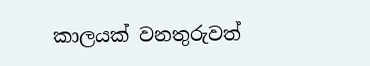කාලයක් වනතුරුවත්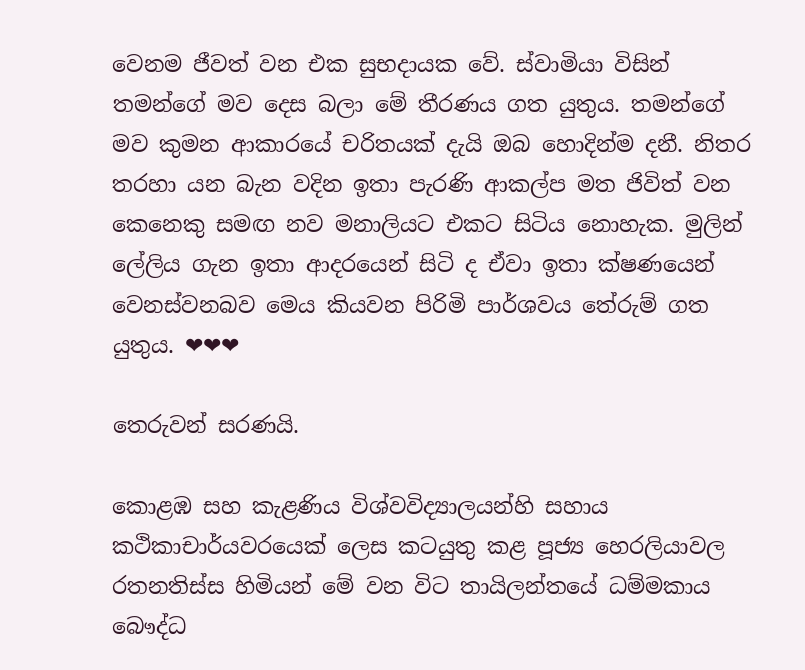වෙනම ජීවත් වන එක සුභදායක වේ. ස්වාමියා විසින් තමන්ගේ මව දෙස බලා මේ තීරණය ගත යුතුය. තමන්ගේ මව කුමන ආකාරයේ චරිතයක් දැයි ඔබ හොදින්ම දනී. නිතර තරහා යන බැන වදින ඉතා පැරණි ආකල්ප මත ජිවිත් වන කෙනෙකු සමඟ නව මනාලියට එකට සිටිය නොහැක. මුලින් ලේලිය ගැන ඉතා ආදරයෙන් සිටි ද ඒවා ඉතා ක්ෂණයෙන් වෙනස්වනබව මෙය කියවන පිරිමි පාර්ශවය තේරුම් ගත යුතුය. ❤❤❤

තෙරුවන් සරණයි.

කොළඹ සහ කැළණිය විශ්වවිද්‍යාලයන්හි සහාය කථිකාචාර්යවරයෙක් ලෙස කටයුතු කළ පූජ්‍ය හෙරලියාවල රතනතිස්ස හිමියන් මේ වන විට තායිලන්තයේ ධම්මකාය බෞද්ධ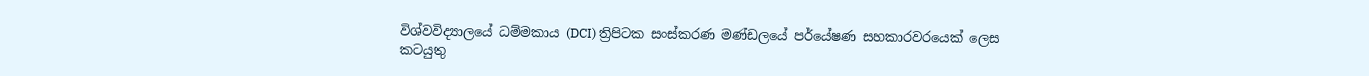විශ්වවිද්‍යාලයේ ධම්මකාය (DCI) ත්‍රිපිටක සංස්කරණ මණ්ඩලයේ පර්යේෂණ සහකාරවරයෙක් ලෙස කටයුතු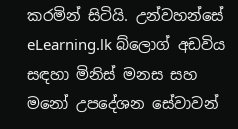කරමින් සිටියි. උන්වහන්සේ eLearning.lk බ්ලොග් අඩවිය සඳහා මිනිස් මනස සහ මනෝ උපදේශන සේවාවන්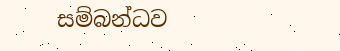සම්බන්ධව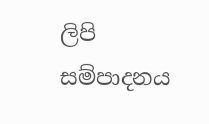ලිපි සම්පාදනය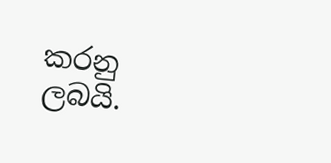කරනු ලබයි.